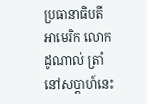ប្រធានាធិបតី អាមេរិក លោកដូណាល់ ត្រាំ នៅសប្តាហ៍នេះ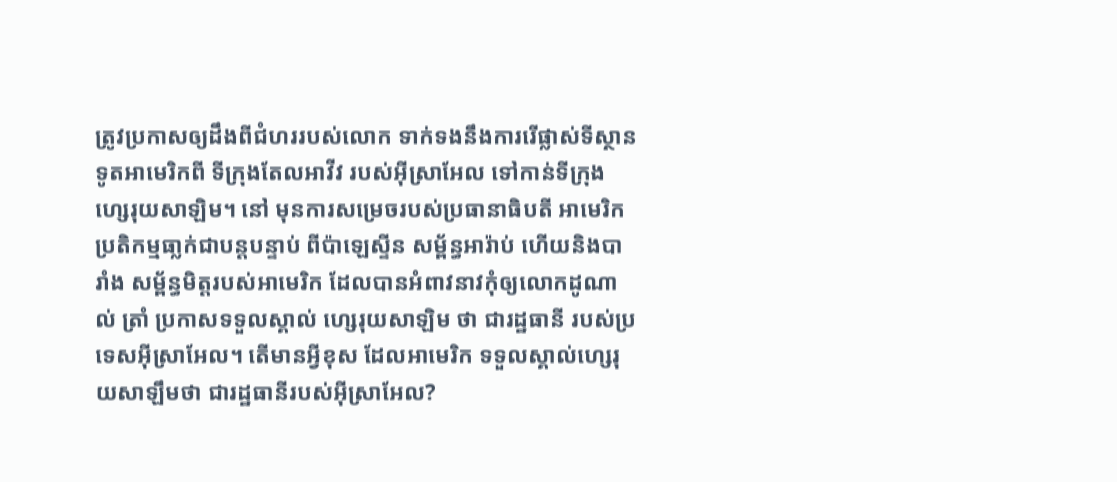ត្រូវប្រកាសឲ្យដឹងពីជំហររបស់លោក ទាក់ទងនឹងការរើផ្លាស់ទីស្ថានទូតអាមេរិកពី ទីក្រុងតែលអាវីវ របស់អ៊ីស្រាអែល ទៅកាន់ទីក្រុងហ្សេរុយសាឡិម។ នៅ មុនការសម្រេចរបស់ប្រធានាធិបតី អាមេរិក ប្រតិកម្មធា្លក់ជាបន្តបន្ទាប់ ពីប៉ាឡេស្ទីន សម្ព័ន្ធអារ៉ាប់ ហើយនិងបារាំង សម្ព័ន្ធមិត្តរបស់អាមេរិក ដែលបានអំពាវនាវកុំឲ្យលោកដូណាល់ ត្រាំ ប្រកាសទទួលស្គាល់ ហ្សេរុយសាឡិម ថា ជារដ្ឋធានី របស់ប្រទេសអ៊ីស្រាអែល។ តើមានអ្វីខុស ដែលអាមេរិក ទទួលស្គាល់ហ្សេរុយសាឡឹមថា ជារដ្ឋធានីរបស់អ៊ីស្រាអែល?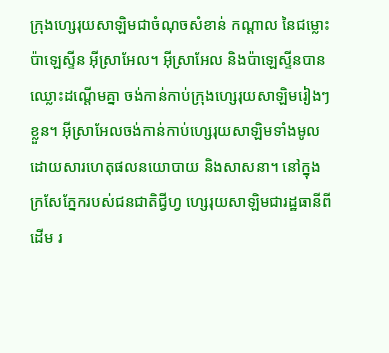ក្រុងហ្សេរុយសាឡិមជាចំណុចសំខាន់ កណ្តាល នៃជម្លោះ ប៉ាឡេស្ទីន អ៊ីស្រាអែល។ អ៊ីស្រាអែល និងប៉ាឡេស្ទីនបានឈ្លោះដណ្តើមគ្នា ចង់កាន់កាប់ក្រុងហ្សេរុយសាឡិមរៀងៗខ្លួន។ អ៊ីស្រាអែលចង់កាន់កាប់ហ្សេរុយសាឡិមទាំងមូល ដោយសារហេតុផលនយោបាយ និងសាសនា។ នៅក្នុងក្រសែភ្នែករបស់ជនជាតិជ្វីហ្វ ហ្សេរុយសាឡិមជារដ្ឋធានីពីដើម រ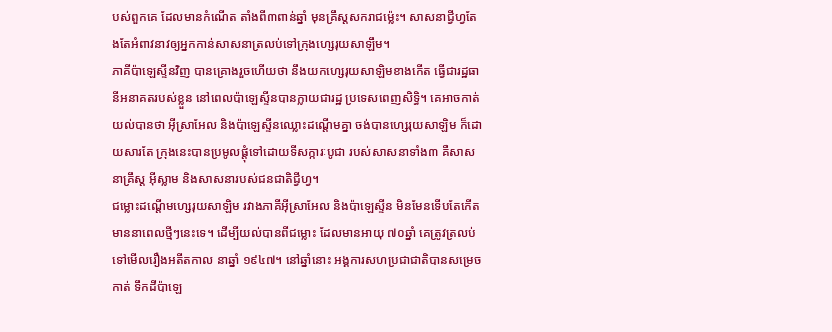បស់ពួកគេ ដែលមានកំណើត តាំងពី៣ពាន់ឆ្នាំ មុនគ្រឹស្តសករាជម្ល៉េះ។ សាសនាជ្វីហ្វតែងតែអំពាវនាវឲ្យអ្នកកាន់សាសនាត្រលប់ទៅក្រុងហ្សេរុយសាឡឹម។
ភាគីប៉ាឡេស្ទីនវិញ បានគ្រោងរួចហើយថា នឹងយកហ្សេរុយសាឡិមខាងកើត ធ្វើជារដ្ឋធានីអនាគតរបស់ខ្លួន នៅពេលប៉ាឡេស្ទីនបានក្លាយជារដ្ឋ ប្រទេសពេញសិទ្ធិ។ គេអាចកាត់យល់បានថា អ៊ីស្រាអែល និងប៉ាឡេស្ទីនឈ្លោះដណ្តើមគ្នា ចង់បានហ្សេរុយសាឡិម ក៏ដោយសារតែ ក្រុងនេះបានប្រមូលផ្តុំទៅដោយទីសក្ការៈបូជា របស់សាសនាទាំង៣ គឺសាសនាគ្រឹស្ត អ៊ីស្លាម និងសាសនារបស់ជនជាតិជ្វីហ្វ។
ជម្លោះដណ្តើមហ្សេរុយសាឡិម រវាងភាគីអ៊ីស្រាអែល និងប៉ាឡេស្ទីន មិនមែនទើបតែកើតមាននាពេលថ្មីៗនេះទេ។ ដើម្បីយល់បានពីជម្លោះ ដែលមានអាយុ ៧០ឆ្នាំ គេត្រូវត្រលប់ទៅមើលរឿងអតីតកាល នាឆ្នាំ ១៩៤៧។ នៅឆ្នាំនោះ អង្គការសហប្រជាជាតិបានសម្រេចកាត់ ទឹកដីប៉ាឡេ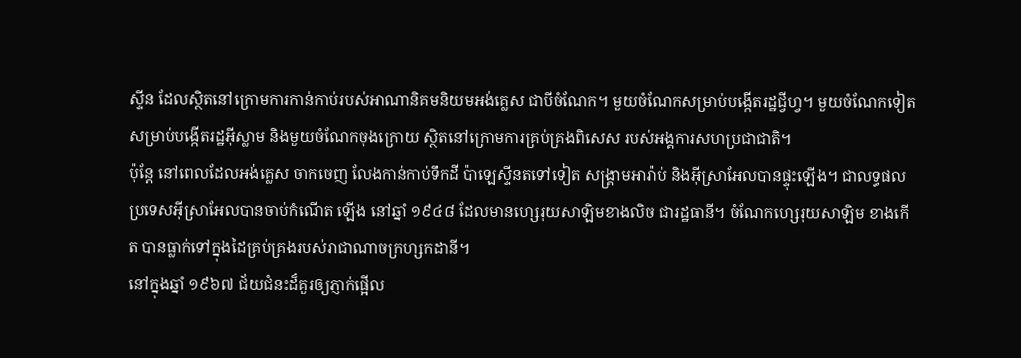ស្ទីន ដែលស្ថិតនៅក្រោមការកាន់កាប់របស់អាណានិគមនិយមអង់គ្លេស ជាបីចំណែក។ មួយចំណែកសម្រាប់បង្កើតរដ្ឋជ្វីហ្វ។ មួយចំណែកទៀត សម្រាប់បង្កើតរដ្ឋអ៊ីស្លាម និងមួយចំណែកចុងក្រោយ ស្ថិតនៅក្រោមការគ្រប់គ្រងពិសេស របស់អង្គការសហប្រជាជាតិ។
ប៉ុន្តែ នៅពេលដែលអង់គ្លេស ចាកចេញ លែងកាន់កាប់ទឹកដី ប៉ាឡេស្ទីនតទៅទៀត សង្រ្គាមអារ៉ាប់ និងអ៊ីស្រាអែលបានផ្ទុះឡើង។ ជាលទ្ធផល ប្រទេសអ៊ីស្រាអែលបានចាប់កំណើត ឡើង នៅឆ្នាំ ១៩៤៨ ដែលមានហ្សេរុយសាឡិមខាងលិច ជារដ្ឋធានី។ ចំណែកហ្សេរុយសាឡិម ខាងកើត បានធ្លាក់ទៅក្នុងដៃគ្រប់គ្រងរបស់រាជាណាចក្រហ្សកដានី។
នៅក្នុងឆ្នាំ ១៩៦៧ ជ័យជំនះដ៏គួរឲ្យភ្ញាក់ផ្អើល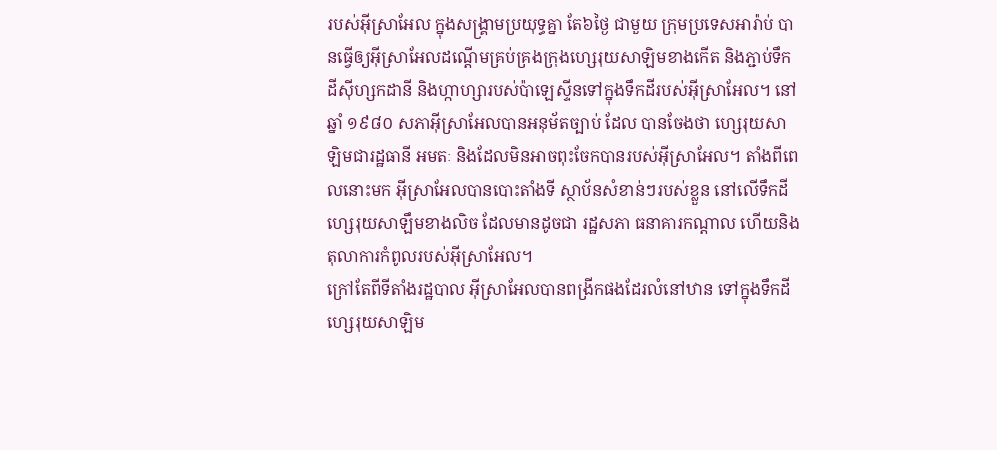របស់អ៊ីស្រាអែល ក្នុងសង្រ្គាមប្រយុទ្ធគ្នា តែ៦ថ្ងៃ ជាមួយ ក្រុមប្រទេសអារ៉ាប់ បានធ្វើឲ្យអ៊ីស្រាអែលដណ្តើមគ្រប់គ្រងក្រុងហ្សេរុយសាឡិមខាងកើត និងភ្ជាប់ទឹកដីស៊ីហ្សកដានី និងហ្កាហ្សារបស់ប៉ាឡេស្ទីនទៅក្នុងទឹកដីរបស់អ៊ីស្រាអែល។ នៅឆ្នាំ ១៩៨០ សភាអ៊ីស្រាអែលបានអនុម័តច្បាប់ ដែល បានចែងថា ហ្សេរុយសាឡិមជារដ្ឋធានី អមតៈ និងដែលមិនអាចពុះចែកបានរបស់អ៊ីស្រាអែល។ តាំងពីពេលនោះមក អ៊ីស្រាអែលបានបោះតាំងទី ស្ថាប័នសំខាន់ៗរបស់ខ្លួន នៅលើទឹកដីហ្សេរុយសាឡឹមខាងលិច ដែលមានដូចជា រដ្ឋសភា ធនាគារកណ្តាល ហើយនិងតុលាការកំពូលរបស់អ៊ីស្រាអែល។
ក្រៅតែពីទីតាំងរដ្ឋបាល អ៊ីស្រាអែលបានពង្រីកផងដែរលំនៅឋាន ទៅក្នុងទឹកដីហ្សេរុយសាឡិម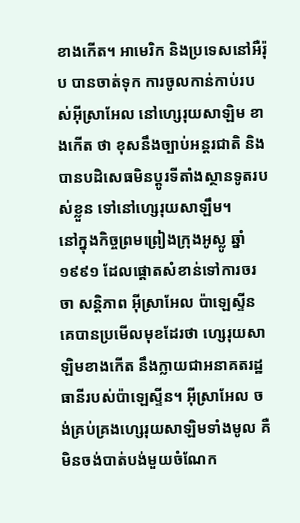ខាងកើត។ អាមេរិក និងប្រទេសនៅអឺរ៉ុប បានចាត់ទុក ការចូលកាន់កាប់របស់អ៊ីស្រាអែល នៅហ្សេរុយសាឡិម ខាងកើត ថា ខុសនឹងច្បាប់អន្តរជាតិ និងបានបដិសេធមិនប្តូរទីតាំងស្ថានទូតរបស់ខ្លួន ទៅនៅហ្សេរុយសាឡឹម។
នៅក្នុងកិច្ចព្រមព្រៀងក្រុងអូស្លូ ឆ្នាំ ១៩៩១ ដែលផ្តោតសំខាន់ទៅការចរចា សន្តិភាព អ៊ីស្រាអែល ប៉ាឡេស្ទីន គេបានប្រមើលមុខដែរថា ហ្សេរុយសាឡិមខាងកើត នឹងក្លាយជាអនាគតរដ្ឋធានីរបស់ប៉ាឡេស្ទីន។ អ៊ីស្រាអែល ចង់គ្រប់គ្រងហ្សេរុយសាឡិមទាំងមូល គឺ មិនចង់បាត់បង់មួយចំណែក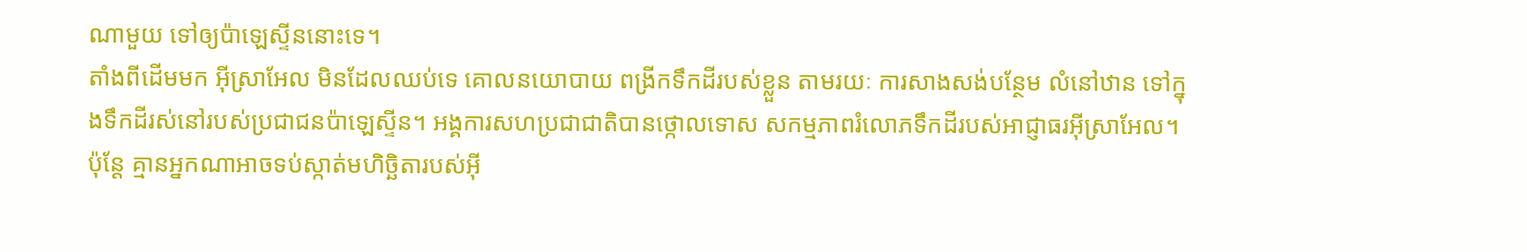ណាមួយ ទៅឲ្យប៉ាឡេស្ទីននោះទេ។
តាំងពីដើមមក អ៊ីស្រាអែល មិនដែលឈប់ទេ គោលនយោបាយ ពង្រីកទឹកដីរបស់ខ្លួន តាមរយៈ ការសាងសង់បន្ថែម លំនៅឋាន ទៅក្នុងទឹកដីរស់នៅរបស់ប្រជាជនប៉ាឡេស្ទីន។ អង្គការសហប្រជាជាតិបានថ្កោលទោស សកម្មភាពរំលោភទឹកដីរបស់អាជ្ញាធរអ៊ីស្រាអែល។ ប៉ុន្តែ គ្មានអ្នកណាអាចទប់ស្កាត់មហិច្ឆិតារបស់អ៊ី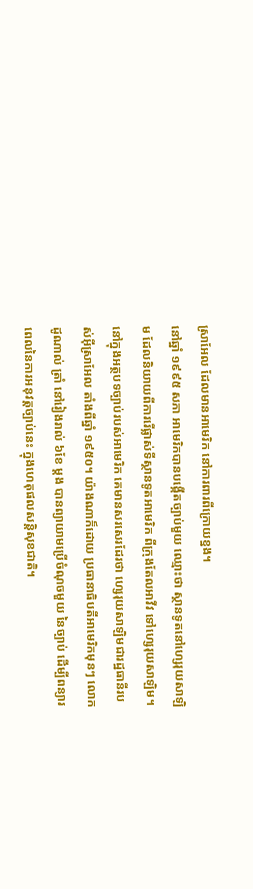ស្រាអែល ដែលមានអាមេរិក នៅការពារពីក្រោយខ្នង។
នៅឆ្នាំ ១៩៩៥ សភា អាមេរិកបានបង្កើតច្បាប់មួយ ឈ្មោះថា ស្ថានទូតនៅហ្សេរុយសាឡិម ដែលនិយាយពីការរើផ្លាស់ទីស្ថានទូតអាមេរិក ពីក្រុងតែលអាវីវ ទៅហ្សេរុយសាឡិម។ នៅក្នុងអត្ថបទច្បាប់របស់អាមេរិក គេមានសរសេរដែរថា ហ្សេរុយសាឡិមជារដ្ឋធានីរបស់អ៊ីស្រាអែល តាំងពីឆ្នាំ ១៩៥០។ យ៉ាងណាក៏ដោយ ប្រធានាធិបតីអាមេរិកមុនៗ លោកដូណាល់ ត្រាំ នៅរៀងរាល់ ៦ខែ ម្តង បានព្យាយាមប្រើចំណុចមួយ នៃច្បាប់ ដើម្បីពន្យារពេលនៃការអនុវត្តច្បាប់នេះ ក្នុងហេតុផលសន្តិសុខជាតិ។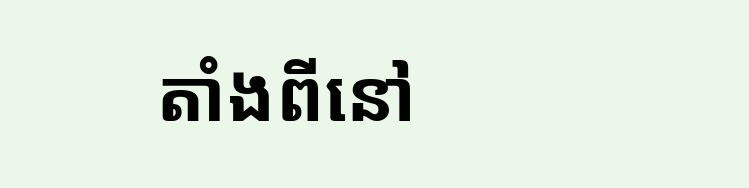តាំងពីនៅ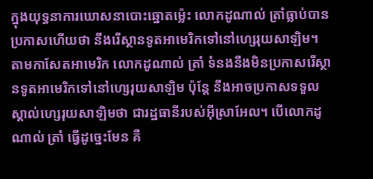ក្នុងយុទ្ធនាការឃោសនាបោះឆ្នោតម្ល៉េះ លោកដូណាល់ ត្រាំធ្លាប់បានប្រកាសហើយថា នឹងរើស្ថានទូតអាមេរិកទៅនៅហ្សេរុយសាឡិម។ តាមកាសែតអាមេរិក លោកដូណាល់ ត្រាំ ទំនងនឹងមិនប្រកាសរើស្ថានទូតអាមេរិកទៅនៅហ្សេរុយសាឡិម ប៉ុន្តែ នឹងអាចប្រកាសទទួលស្គាល់ហ្សេរុយសាឡិមថា ជារដ្ឋធានីរបស់អ៊ីស្រាអែល។ បើលោកដូណាល់ ត្រាំ ធ្វើដូច្នេះមែន គឺ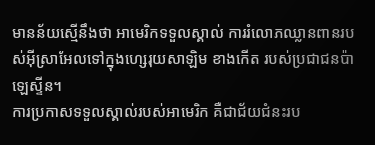មានន័យស្មើនឹងថា អាមេរិកទទួលស្គាល់ ការរំលោភឈ្លានពានរបស់អ៊ីស្រាអែលទៅក្នុងហ្សេរុយសាឡិម ខាងកើត របស់ប្រជាជនប៉ាឡេស្ទីន។
ការប្រកាសទទួលស្គាល់របស់អាមេរិក គឺជាជ័យជំនះរប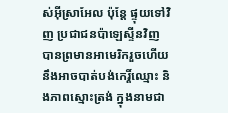ស់អ៊ីស្រាអែល ប៉ុន្តែ ផ្ទុយទៅវិញ ប្រជាជនប៉ាឡេស្ទីនវិញ បានព្រមានអាមេរិករួចហើយ នឹងអាចបាត់បង់កេរ្តិ៍ឈ្មោះ និងភាពស្មោះត្រង់ ក្នុងនាមជា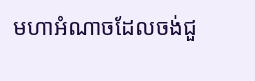មហាអំណាចដែលចង់ជួ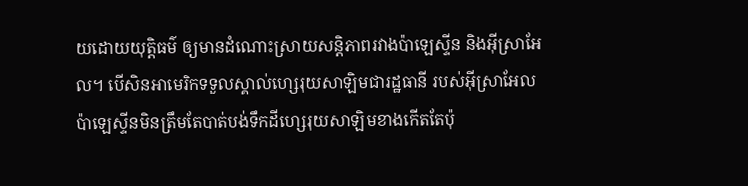យដោយយុត្តិធម៌ ឲ្យមានដំណោះស្រាយសន្តិភាពរវាងប៉ាឡេស្ទីន និងអ៊ីស្រាអែល។ បើសិនអាមេរិកទទួលស្គាល់ហ្សេរុយសាឡិមជារដ្ឋធានី របស់អ៊ីស្រាអែល ប៉ាឡេស្ទីនមិនត្រឹមតែបាត់បង់ទឹកដីហ្សេរុយសាឡិមខាងកើតតែប៉ុ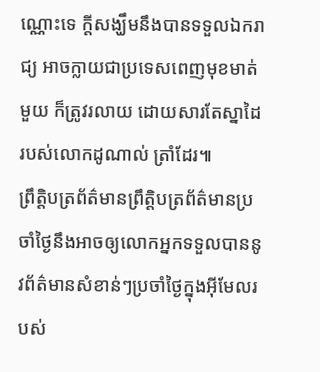ណ្ណោះទេ ក្តីសង្ឃឹមនឹងបានទទួលឯករាជ្យ អាចក្លាយជាប្រទេសពេញមុខមាត់មួយ ក៏ត្រូវរលាយ ដោយសារតែស្នាដៃ របស់លោកដូណាល់ ត្រាំដែរ៕
ព្រឹត្តិបត្រព័ត៌មានព្រឹត្តិបត្រព័ត៌មានប្រចាំថ្ងៃនឹងអាចឲ្យលោកអ្នកទទួលបាននូវព័ត៌មានសំខាន់ៗប្រចាំថ្ងៃក្នុងអ៊ីមែលរបស់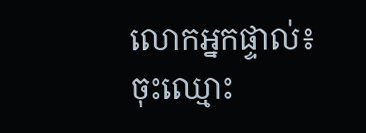លោកអ្នកផ្ទាល់៖
ចុះឈ្មោះ